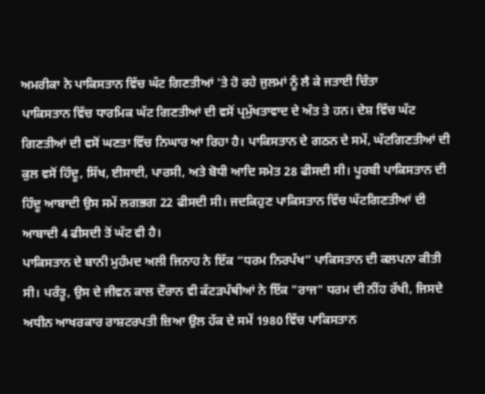ਅਮਰੀਕਾ ਨੇ ਪਾਕਿਸਤਾਨ ਵਿੱਚ ਘੱਟ ਗਿਣਤੀਆਂ 'ਤੇ ਹੋ ਰਹੇ ਜੁਲਮਾਂ ਨੂੰ ਲੈ ਕੇ ਜਤਾਈ ਚਿੰਤਾ
ਪਾਕਿਸਤਾਨ ਵਿੱਚ ਧਾਰਮਿਕ ਘੱਟ ਗਿਣਤੀਆਂ ਦੀ ਵਸੋਂ ਪ੍ਰਮੁੱਖਤਾਵਾਦ ਦੇ ਅੰਤ ਤੇ ਹਨ। ਦੇਸ਼ ਵਿੱਚ ਘੱਟ ਗਿਣਤੀਆਂ ਦੀ ਵਸੋਂ ਘਣਤਾ ਵਿੱਚ ਨਿਘਾਰ ਆ ਰਿਹਾ ਹੈ। ਪਾਕਿਸਤਾਨ ਦੇ ਗਠਨ ਦੇ ਸਮੇਂ, ਘੱਟਗਿਣਤੀਆਂ ਦੀ ਕੁਲ ਵਸੋਂ ਹਿੰਦੂ, ਸਿੱਖ, ਈਸਾਈ, ਪਾਰਸੀ, ਅਤੇ ਬੋਧੀ ਆਦਿ ਸਮੇਤ 28 ਫੀਸਦੀ ਸੀ। ਪੂਰਬੀ ਪਾਕਿਸਤਾਨ ਦੀ ਹਿੰਦੂ ਆਬਾਦੀ ਉਸ ਸਮੇਂ ਲਗਭਗ 22 ਫੀਸਦੀ ਸੀ। ਜਦਕਿਹੁਣ ਪਾਕਿਸਤਾਨ ਵਿੱਚ ਘੱਟਗਿਣਤੀਆਂ ਦੀ ਆਬਾਦੀ 4 ਫੀਸਦੀ ਤੋਂ ਘੱਟ ਵੀ ਹੈ।
ਪਾਕਿਸਤਾਨ ਦੇ ਬਾਨੀ ਮੁਹੰਮਦ ਅਲੀ ਜਿਨਾਹ ਨੇ ਇੱਕ “ਧਰਮ ਨਿਰਪੱਖ” ਪਾਕਿਸਤਾਨ ਦੀ ਕਲਪਨਾ ਕੀਤੀ ਸੀ। ਪਰੰਤੂ, ਉਸ ਦੇ ਜੀਵਨ ਕਾਲ ਦੌਰਾਨ ਵੀ ਕੱਟੜਪੰਥੀਆਂ ਨੇ ਇੱਕ "ਰਾਜ" ਧਰਮ ਦੀ ਨੀਂਹ ਰੱਖੀ, ਜਿਸਦੇ ਅਧੀਨ ਆਖਰਕਾਰ ਰਾਸ਼ਟਰਪਤੀ ਜ਼ਿਆ ਉਲ ਹੱਕ ਦੇ ਸਮੇਂ 1980 ਵਿੱਚ ਪਾਕਿਸਤਾਨ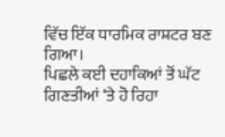ਵਿੱਚ ਇੱਕ ਧਾਰਮਿਕ ਰਾਸ਼ਟਰ ਬਣ ਗਿਆ।
ਪਿਛਲੇ ਕਈ ਦਹਾਕਿਆਂ ਤੋਂ ਘੱਟ ਗਿਣਤੀਆਂ ‘ਤੇ ਹੋ ਰਿਹਾ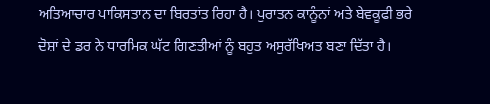ਅਤਿਆਚਾਰ ਪਾਕਿਸਤਾਨ ਦਾ ਬਿਰਤਾਂਤ ਰਿਹਾ ਹੈ। ਪੁਰਾਤਨ ਕਾਨੂੰਨਾਂ ਅਤੇ ਬੇਵਕੂਫੀ ਭਰੇ ਦੋਸ਼ਾਂ ਦੇ ਡਰ ਨੇ ਧਾਰਮਿਕ ਘੱਟ ਗਿਣਤੀਆਂ ਨੂੰ ਬਹੁਤ ਅਸੁਰੱਖਿਅਤ ਬਣਾ ਦਿੱਤਾ ਹੈ।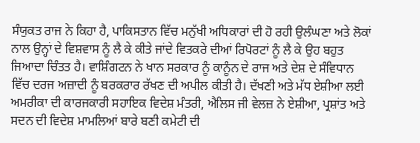ਸੰਯੁਕਤ ਰਾਜ ਨੇ ਕਿਹਾ ਹੈ, ਪਾਕਿਸਤਾਨ ਵਿੱਚ ਮਨੁੱਖੀ ਅਧਿਕਾਰਾਂ ਦੀ ਹੋ ਰਹੀ ਉਲੰਘਣਾ ਅਤੇ ਲੋਕਾਂ ਨਾਲ ਉਨ੍ਹਾਂ ਦੇ ਵਿਸ਼ਵਾਸ ਨੂੰ ਲੈ ਕੇ ਕੀਤੇ ਜਾਂਦੇ ਵਿਤਕਰੇ ਦੀਆਂ ਰਿਪੋਰਟਾਂ ਨੂੰ ਲੈ ਕੇ ਉਹ ਬਹੁਤ ਜਿਆਦਾ ਚਿੰਤਤ ਹੈ। ਵਾਸ਼ਿੰਗਟਨ ਨੇ ਖਾਨ ਸਰਕਾਰ ਨੂੰ ਕਾਨੂੰਨ ਦੇ ਰਾਜ ਅਤੇ ਦੇਸ਼ ਦੇ ਸੰਵਿਧਾਨ ਵਿੱਚ ਦਰਜ ਅਜ਼ਾਦੀ ਨੂੰ ਬਰਕਰਾਰ ਰੱਖਣ ਦੀ ਅਪੀਲ ਕੀਤੀ ਹੈ। ਦੱਖਣੀ ਅਤੇ ਮੱਧ ਏਸ਼ੀਆ ਲਈ ਅਮਰੀਕਾ ਦੀ ਕਾਰਜਕਾਰੀ ਸਹਾਇਕ ਵਿਦੇਸ਼ ਮੰਤਰੀ, ਐਲਿਸ ਜੀ ਵੇਲਜ਼ ਨੇ ਏਸ਼ੀਆ, ਪ੍ਰਸ਼ਾਂਤ ਅਤੇ ਸਦਨ ਦੀ ਵਿਦੇਸ਼ ਮਾਮਲਿਆਂ ਬਾਰੇ ਬਣੀ ਕਮੇਟੀ ਦੀ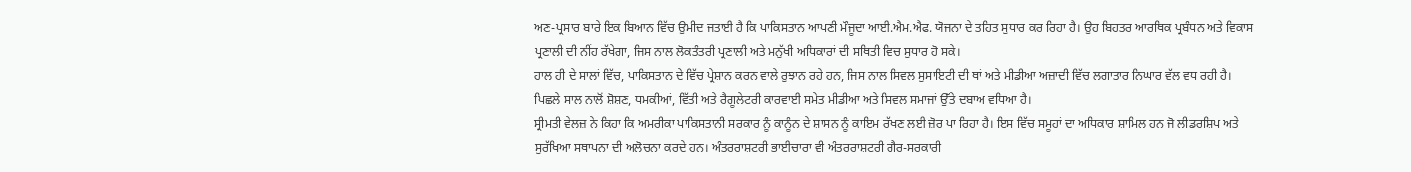ਅਣ-ਪ੍ਰਸਾਰ ਬਾਰੇ ਇਕ ਬਿਆਨ ਵਿੱਚ ਉਮੀਦ ਜਤਾਈ ਹੈ ਕਿ ਪਾਕਿਸਤਾਨ ਆਪਣੀ ਮੌਜੂਦਾ ਆਈ.ਐਮ.ਐਫ. ਯੋਜਨਾ ਦੇ ਤਹਿਤ ਸੁਧਾਰ ਕਰ ਰਿਹਾ ਹੈ। ਉਹ ਬਿਹਤਰ ਆਰਥਿਕ ਪ੍ਰਬੰਧਨ ਅਤੇ ਵਿਕਾਸ ਪ੍ਰਣਾਲੀ ਦੀ ਨੀਂਹ ਰੱਖੇਗਾ, ਜਿਸ ਨਾਲ ਲੋਕਤੰਤਰੀ ਪ੍ਰਣਾਲੀ ਅਤੇ ਮਨੁੱਖੀ ਅਧਿਕਾਰਾਂ ਦੀ ਸਥਿਤੀ ਵਿਚ ਸੁਧਾਰ ਹੋ ਸਕੇ।
ਹਾਲ ਹੀ ਦੇ ਸਾਲਾਂ ਵਿੱਚ, ਪਾਕਿਸਤਾਨ ਦੇ ਵਿੱਚ ਪ੍ਰੇਸ਼ਾਨ ਕਰਨ ਵਾਲੇ ਰੁਝਾਨ ਰਹੇ ਹਨ, ਜਿਸ ਨਾਲ ਸਿਵਲ ਸੁਸਾਇਟੀ ਦੀ ਥਾਂ ਅਤੇ ਮੀਡੀਆ ਅਜ਼ਾਦੀ ਵਿੱਚ ਲਗਾਤਾਰ ਨਿਘਾਰ ਵੱਲ ਵਧ ਰਹੀ ਹੈ। ਪਿਛਲੇ ਸਾਲ ਨਾਲੋਂ ਸ਼ੋਸ਼ਣ, ਧਮਕੀਆਂ, ਵਿੱਤੀ ਅਤੇ ਰੈਗੂਲੇਟਰੀ ਕਾਰਵਾਈ ਸਮੇਤ ਮੀਡੀਆ ਅਤੇ ਸਿਵਲ ਸਮਾਜਾਂ ਉੱਤੇ ਦਬਾਅ ਵਧਿਆ ਹੈ।
ਸ੍ਰੀਮਤੀ ਵੇਲਜ਼ ਨੇ ਕਿਹਾ ਕਿ ਅਮਰੀਕਾ ਪਾਕਿਸਤਾਨੀ ਸਰਕਾਰ ਨੂੰ ਕਾਨੂੰਨ ਦੇ ਸ਼ਾਸਨ ਨੂੰ ਕਾਇਮ ਰੱਖਣ ਲਈ ਜ਼ੋਰ ਪਾ ਰਿਹਾ ਹੈ। ਇਸ ਵਿੱਚ ਸਮੂਹਾਂ ਦਾ ਅਧਿਕਾਰ ਸ਼ਾਮਿਲ ਹਨ ਜੋ ਲੀਡਰਸ਼ਿਪ ਅਤੇ ਸੁਰੱਖਿਆ ਸਥਾਪਨਾ ਦੀ ਅਲੋਚਨਾ ਕਰਦੇ ਹਨ। ਅੰਤਰਰਾਸ਼ਟਰੀ ਭਾਈਚਾਰਾ ਵੀ ਅੰਤਰਰਾਸ਼ਟਰੀ ਗੈਰ-ਸਰਕਾਰੀ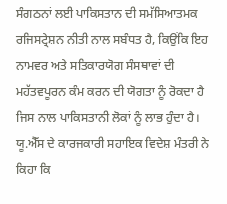ਸੰਗਠਨਾਂ ਲਈ ਪਾਕਿਸਤਾਨ ਦੀ ਸਮੱਸਿਆਤਮਕ ਰਜਿਸਟ੍ਰੇਸ਼ਨ ਨੀਤੀ ਨਾਲ ਸਬੰਧਤ ਹੈ, ਕਿਉਂਕਿ ਇਹ ਨਾਮਵਰ ਅਤੇ ਸਤਿਕਾਰਯੋਗ ਸੰਸਥਾਵਾਂ ਦੀ ਮਹੱਤਵਪੂਰਨ ਕੰਮ ਕਰਨ ਦੀ ਯੋਗਤਾ ਨੂੰ ਰੋਕਦਾ ਹੈ ਜਿਸ ਨਾਲ ਪਾਕਿਸਤਾਨੀ ਲੋਕਾਂ ਨੂੰ ਲਾਭ ਹੁੰਦਾ ਹੈ।
ਯੂ.ਐੱਸ ਦੇ ਕਾਰਜਕਾਰੀ ਸਹਾਇਕ ਵਿਦੇਸ਼ ਮੰਤਰੀ ਨੇ ਕਿਹਾ ਕਿ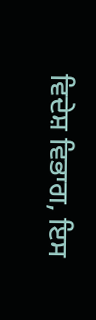ਵਿਦੇਸ਼ ਵਿਭਾਗ, ਇਸ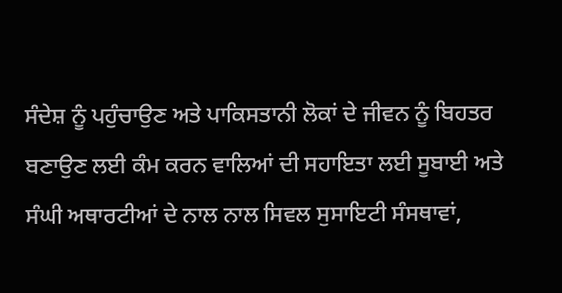ਸੰਦੇਸ਼ ਨੂੰ ਪਹੁੰਚਾਉਣ ਅਤੇ ਪਾਕਿਸਤਾਨੀ ਲੋਕਾਂ ਦੇ ਜੀਵਨ ਨੂੰ ਬਿਹਤਰ ਬਣਾਉਣ ਲਈ ਕੰਮ ਕਰਨ ਵਾਲਿਆਂ ਦੀ ਸਹਾਇਤਾ ਲਈ ਸੂਬਾਈ ਅਤੇ ਸੰਘੀ ਅਥਾਰਟੀਆਂ ਦੇ ਨਾਲ ਨਾਲ ਸਿਵਲ ਸੁਸਾਇਟੀ ਸੰਸਥਾਵਾਂ,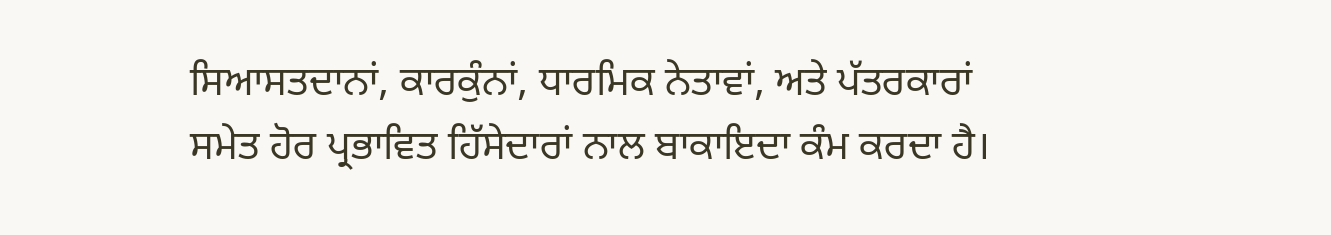ਸਿਆਸਤਦਾਨਾਂ, ਕਾਰਕੁੰਨਾਂ, ਧਾਰਮਿਕ ਨੇਤਾਵਾਂ, ਅਤੇ ਪੱਤਰਕਾਰਾਂ ਸਮੇਤ ਹੋਰ ਪ੍ਰਭਾਵਿਤ ਹਿੱਸੇਦਾਰਾਂ ਨਾਲ ਬਾਕਾਇਦਾ ਕੰਮ ਕਰਦਾ ਹੈ।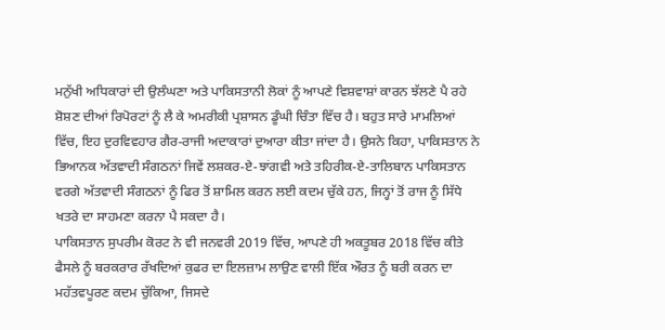ਮਨੁੱਖੀ ਅਧਿਕਾਰਾਂ ਦੀ ਉਲੰਘਣਾ ਅਤੇ ਪਾਕਿਸਤਾਨੀ ਲੋਕਾਂ ਨੂੰ ਆਪਣੇ ਵਿਸ਼ਵਾਸ਼ਾਂ ਕਾਰਨ ਝੱਲਣੇ ਪੈ ਰਹੇ ਸ਼ੋਸ਼ਣ ਦੀਆਂ ਰਿਪੋਰਟਾਂ ਨੂੰ ਲੈ ਕੇ ਅਮਰੀਕੀ ਪ੍ਰਸ਼ਾਸਨ ਡੂੰਘੀ ਚਿੰਤਾ ਵਿੱਚ ਹੈ। ਬਹੁਤ ਸਾਰੇ ਮਾਮਲਿਆਂ ਵਿੱਚ, ਇਹ ਦੁਰਵਿਵਹਾਰ ਗੈਰ-ਰਾਜੀ ਅਦਾਕਾਰਾਂ ਦੁਆਰਾ ਕੀਤਾ ਜਾਂਦਾ ਹੈ। ਉਸਨੇ ਕਿਹਾ, ਪਾਕਿਸਤਾਨ ਨੇ ਭਿਆਨਕ ਅੱਤਵਾਦੀ ਸੰਗਠਨਾਂ ਜਿਵੇਂ ਲਸ਼ਕਰ-ਏ-ਝਾਂਗਵੀ ਅਤੇ ਤਹਿਰੀਕ-ਏ-ਤਾਲਿਬਾਨ ਪਾਕਿਸਤਾਨ ਵਰਗੇ ਅੱਤਵਾਦੀ ਸੰਗਠਨਾਂ ਨੂੰ ਫਿਰ ਤੋਂ ਸ਼ਾਮਿਲ ਕਰਨ ਲਈ ਕਦਮ ਚੁੱਕੇ ਹਨ, ਜਿਨ੍ਹਾਂ ਤੋਂ ਰਾਜ ਨੂੰ ਸਿੱਧੇ ਖਤਰੇ ਦਾ ਸਾਹਮਣਾ ਕਰਨਾ ਪੈ ਸਕਦਾ ਹੈ।
ਪਾਕਿਸਤਾਨ ਸੁਪਰੀਮ ਕੋਰਟ ਨੇ ਵੀ ਜਨਵਰੀ 2019 ਵਿੱਚ, ਆਪਣੇ ਹੀ ਅਕਤੂਬਰ 2018 ਵਿੱਚ ਕੀਤੇ ਫੈਸਲੇ ਨੂੰ ਬਰਕਰਾਰ ਰੱਖਦਿਆਂ ਕੁਫਰ ਦਾ ਇਲਜ਼ਾਮ ਲਾਉਣ ਵਾਲੀ ਇੱਕ ਔਰਤ ਨੂੰ ਬਰੀ ਕਰਨ ਦਾ ਮਹੱਤਵਪੂਰਣ ਕਦਮ ਚੁੱਕਿਆ, ਜਿਸਦੇ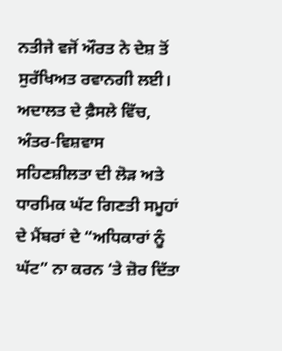ਨਤੀਜੇ ਵਜੋਂ ਔਰਤ ਨੇ ਦੇਸ਼ ਤੋਂ ਸੁਰੱਖਿਅਤ ਰਵਾਨਗੀ ਲਈ।
ਅਦਾਲਤ ਦੇ ਫ਼ੈਸਲੇ ਵਿੱਚ, ਅੰਤਰ-ਵਿਸ਼ਵਾਸ ਸਹਿਣਸ਼ੀਲਤਾ ਦੀ ਲੋੜ ਅਤੇ ਧਾਰਮਿਕ ਘੱਟ ਗਿਣਤੀ ਸਮੂਹਾਂ ਦੇ ਮੈਂਬਰਾਂ ਦੇ “ਅਧਿਕਾਰਾਂ ਨੂੰ ਘੱਟ” ਨਾ ਕਰਨ ‘ਤੇ ਜ਼ੋਰ ਦਿੱਤਾ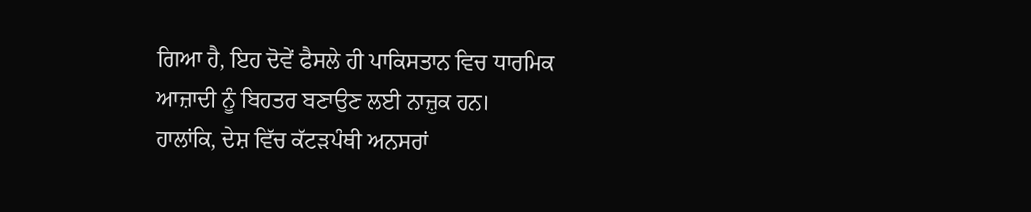ਗਿਆ ਹੈ, ਇਹ ਦੋਵੇਂ ਫੈਸਲੇ ਹੀ ਪਾਕਿਸਤਾਨ ਵਿਚ ਧਾਰਮਿਕ ਆਜ਼ਾਦੀ ਨੂੰ ਬਿਹਤਰ ਬਣਾਉਣ ਲਈ ਨਾਜ਼ੁਕ ਹਨ।
ਹਾਲਾਂਕਿ, ਦੇਸ਼ ਵਿੱਚ ਕੱਟੜਪੰਥੀ ਅਨਸਰਾਂ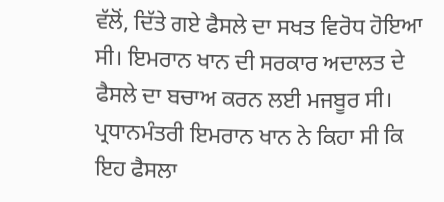ਵੱਲੋਂ, ਦਿੱਤੇ ਗਏ ਫੈਸਲੇ ਦਾ ਸਖਤ ਵਿਰੋਧ ਹੋਇਆ ਸੀ। ਇਮਰਾਨ ਖਾਨ ਦੀ ਸਰਕਾਰ ਅਦਾਲਤ ਦੇ ਫੈਸਲੇ ਦਾ ਬਚਾਅ ਕਰਨ ਲਈ ਮਜਬੂਰ ਸੀ। ਪ੍ਰਧਾਨਮੰਤਰੀ ਇਮਰਾਨ ਖਾਨ ਨੇ ਕਿਹਾ ਸੀ ਕਿ ਇਹ ਫੈਸਲਾ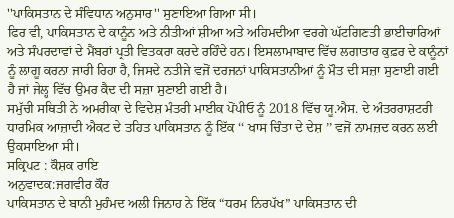''ਪਾਕਿਸਤਾਨ ਦੇ ਸੰਵਿਧਾਨ ਅਨੁਸਾਰ'' ਸੁਣਾਇਆ ਗਿਆ ਸੀ।
ਫਿਰ ਵੀ, ਪਾਕਿਸਤਾਨ ਦੇ ਕਾਨੂੰਨ ਅਤੇ ਨੀਤੀਆਂ ਸ਼ੀਆ ਅਤੇ ਅਹਿਮਦੀਆ ਵਰਗੇ ਘੱਟਗਿਣਤੀ ਭਾਈਚਾਰਿਆਂ ਅਤੇ ਸੰਪਰਦਾਵਾਂ ਦੇ ਮੈਂਬਰਾਂ ਪ੍ਰਤੀ ਵਿਤਕਰਾ ਕਰਦੇ ਰਹਿੰਦੇ ਹਨ। ਇਸਲਾਮਾਬਾਦ ਵਿੱਚ ਲਗਾਤਾਰ ਕੁਫ਼ਰ ਦੇ ਕਾਨੂੰਨਾਂ ਨੂੰ ਲਾਗੂ ਕਰਨਾ ਜਾਰੀ ਰਿਹਾ ਹੈ, ਜਿਸਦੇ ਨਤੀਜੇ ਵਜੋਂ ਦਰਜਨਾਂ ਪਾਕਿਸਤਾਨੀਆਂ ਨੂੰ ਮੌਤ ਦੀ ਸਜ਼ਾ ਸੁਣਾਈ ਗਈ ਹੈ ਜਾਂ ਜੇਲ੍ਹ ਵਿੱਚ ਉਮਰ ਕੈਦ ਦੀ ਸਜ਼ਾ ਸੁਣਾਈ ਗਈ ਹੈ।
ਸਮੁੱਚੀ ਸਥਿਤੀ ਨੇ ਅਮਰੀਕਾ ਦੇ ਵਿਦੇਸ਼ ਮੰਤਰੀ ਮਾਈਕ ਪੋਂਪੀਓ ਨੂੰ 2018 ਵਿੱਚ ਯੂ.ਐਸ. ਦੇ ਅੰਤਰਰਾਸ਼ਟਰੀ ਧਾਰਮਿਕ ਆਜ਼ਾਦੀ ਐਕਟ ਦੇ ਤਹਿਤ ਪਾਕਿਸਤਾਨ ਨੂੰ ਇੱਕ ‘‘ ਖਾਸ ਚਿੰਤਾ ਦੇ ਦੇਸ਼ ’’ ਵਜੋਂ ਨਾਮਜ਼ਦ ਕਰਨ ਲਈ ਉਕਸਾਇਆ ਸੀ।
ਸਕ੍ਰਿਪਟ : ਕੌਸ਼ਕ ਰਾਇ
ਅਨੁਵਾਦਕ:ਜਗਵੀਰ ਕੌਰ
ਪਾਕਿਸਤਾਨ ਦੇ ਬਾਨੀ ਮੁਹੰਮਦ ਅਲੀ ਜਿਨਾਹ ਨੇ ਇੱਕ “ਧਰਮ ਨਿਰਪੱਖ” ਪਾਕਿਸਤਾਨ ਦੀ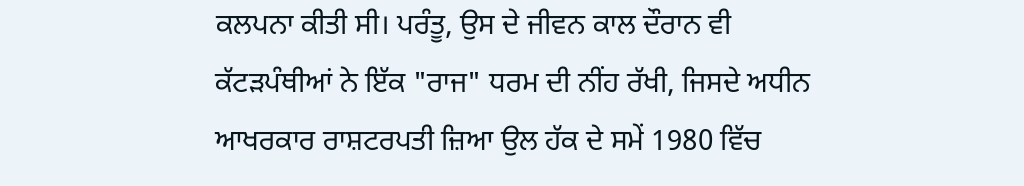ਕਲਪਨਾ ਕੀਤੀ ਸੀ। ਪਰੰਤੂ, ਉਸ ਦੇ ਜੀਵਨ ਕਾਲ ਦੌਰਾਨ ਵੀ ਕੱਟੜਪੰਥੀਆਂ ਨੇ ਇੱਕ "ਰਾਜ" ਧਰਮ ਦੀ ਨੀਂਹ ਰੱਖੀ, ਜਿਸਦੇ ਅਧੀਨ ਆਖਰਕਾਰ ਰਾਸ਼ਟਰਪਤੀ ਜ਼ਿਆ ਉਲ ਹੱਕ ਦੇ ਸਮੇਂ 1980 ਵਿੱਚ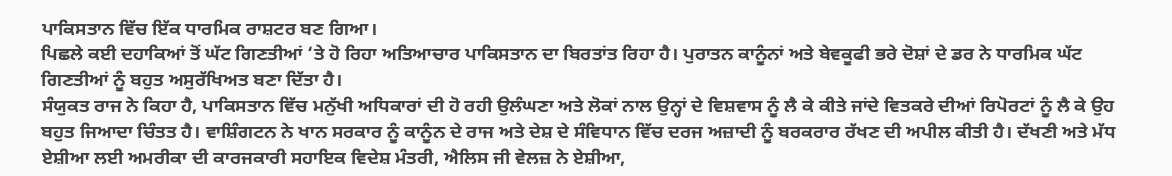ਪਾਕਿਸਤਾਨ ਵਿੱਚ ਇੱਕ ਧਾਰਮਿਕ ਰਾਸ਼ਟਰ ਬਣ ਗਿਆ।
ਪਿਛਲੇ ਕਈ ਦਹਾਕਿਆਂ ਤੋਂ ਘੱਟ ਗਿਣਤੀਆਂ ‘ਤੇ ਹੋ ਰਿਹਾ ਅਤਿਆਚਾਰ ਪਾਕਿਸਤਾਨ ਦਾ ਬਿਰਤਾਂਤ ਰਿਹਾ ਹੈ। ਪੁਰਾਤਨ ਕਾਨੂੰਨਾਂ ਅਤੇ ਬੇਵਕੂਫੀ ਭਰੇ ਦੋਸ਼ਾਂ ਦੇ ਡਰ ਨੇ ਧਾਰਮਿਕ ਘੱਟ ਗਿਣਤੀਆਂ ਨੂੰ ਬਹੁਤ ਅਸੁਰੱਖਿਅਤ ਬਣਾ ਦਿੱਤਾ ਹੈ।
ਸੰਯੁਕਤ ਰਾਜ ਨੇ ਕਿਹਾ ਹੈ, ਪਾਕਿਸਤਾਨ ਵਿੱਚ ਮਨੁੱਖੀ ਅਧਿਕਾਰਾਂ ਦੀ ਹੋ ਰਹੀ ਉਲੰਘਣਾ ਅਤੇ ਲੋਕਾਂ ਨਾਲ ਉਨ੍ਹਾਂ ਦੇ ਵਿਸ਼ਵਾਸ ਨੂੰ ਲੈ ਕੇ ਕੀਤੇ ਜਾਂਦੇ ਵਿਤਕਰੇ ਦੀਆਂ ਰਿਪੋਰਟਾਂ ਨੂੰ ਲੈ ਕੇ ਉਹ ਬਹੁਤ ਜਿਆਦਾ ਚਿੰਤਤ ਹੈ। ਵਾਸ਼ਿੰਗਟਨ ਨੇ ਖਾਨ ਸਰਕਾਰ ਨੂੰ ਕਾਨੂੰਨ ਦੇ ਰਾਜ ਅਤੇ ਦੇਸ਼ ਦੇ ਸੰਵਿਧਾਨ ਵਿੱਚ ਦਰਜ ਅਜ਼ਾਦੀ ਨੂੰ ਬਰਕਰਾਰ ਰੱਖਣ ਦੀ ਅਪੀਲ ਕੀਤੀ ਹੈ। ਦੱਖਣੀ ਅਤੇ ਮੱਧ ਏਸ਼ੀਆ ਲਈ ਅਮਰੀਕਾ ਦੀ ਕਾਰਜਕਾਰੀ ਸਹਾਇਕ ਵਿਦੇਸ਼ ਮੰਤਰੀ, ਐਲਿਸ ਜੀ ਵੇਲਜ਼ ਨੇ ਏਸ਼ੀਆ,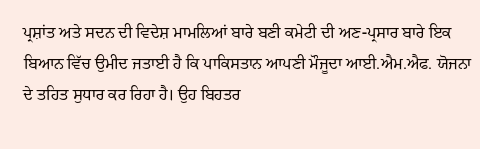ਪ੍ਰਸ਼ਾਂਤ ਅਤੇ ਸਦਨ ਦੀ ਵਿਦੇਸ਼ ਮਾਮਲਿਆਂ ਬਾਰੇ ਬਣੀ ਕਮੇਟੀ ਦੀ ਅਣ-ਪ੍ਰਸਾਰ ਬਾਰੇ ਇਕ ਬਿਆਨ ਵਿੱਚ ਉਮੀਦ ਜਤਾਈ ਹੈ ਕਿ ਪਾਕਿਸਤਾਨ ਆਪਣੀ ਮੌਜੂਦਾ ਆਈ.ਐਮ.ਐਫ. ਯੋਜਨਾ ਦੇ ਤਹਿਤ ਸੁਧਾਰ ਕਰ ਰਿਹਾ ਹੈ। ਉਹ ਬਿਹਤਰ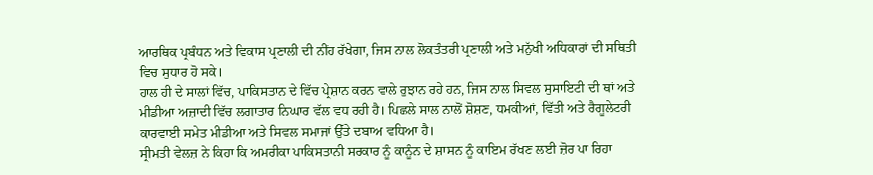ਆਰਥਿਕ ਪ੍ਰਬੰਧਨ ਅਤੇ ਵਿਕਾਸ ਪ੍ਰਣਾਲੀ ਦੀ ਨੀਂਹ ਰੱਖੇਗਾ, ਜਿਸ ਨਾਲ ਲੋਕਤੰਤਰੀ ਪ੍ਰਣਾਲੀ ਅਤੇ ਮਨੁੱਖੀ ਅਧਿਕਾਰਾਂ ਦੀ ਸਥਿਤੀ ਵਿਚ ਸੁਧਾਰ ਹੋ ਸਕੇ।
ਹਾਲ ਹੀ ਦੇ ਸਾਲਾਂ ਵਿੱਚ, ਪਾਕਿਸਤਾਨ ਦੇ ਵਿੱਚ ਪ੍ਰੇਸ਼ਾਨ ਕਰਨ ਵਾਲੇ ਰੁਝਾਨ ਰਹੇ ਹਨ, ਜਿਸ ਨਾਲ ਸਿਵਲ ਸੁਸਾਇਟੀ ਦੀ ਥਾਂ ਅਤੇ ਮੀਡੀਆ ਅਜ਼ਾਦੀ ਵਿੱਚ ਲਗਾਤਾਰ ਨਿਘਾਰ ਵੱਲ ਵਧ ਰਹੀ ਹੈ। ਪਿਛਲੇ ਸਾਲ ਨਾਲੋਂ ਸ਼ੋਸ਼ਣ, ਧਮਕੀਆਂ, ਵਿੱਤੀ ਅਤੇ ਰੈਗੂਲੇਟਰੀ ਕਾਰਵਾਈ ਸਮੇਤ ਮੀਡੀਆ ਅਤੇ ਸਿਵਲ ਸਮਾਜਾਂ ਉੱਤੇ ਦਬਾਅ ਵਧਿਆ ਹੈ।
ਸ੍ਰੀਮਤੀ ਵੇਲਜ਼ ਨੇ ਕਿਹਾ ਕਿ ਅਮਰੀਕਾ ਪਾਕਿਸਤਾਨੀ ਸਰਕਾਰ ਨੂੰ ਕਾਨੂੰਨ ਦੇ ਸ਼ਾਸਨ ਨੂੰ ਕਾਇਮ ਰੱਖਣ ਲਈ ਜ਼ੋਰ ਪਾ ਰਿਹਾ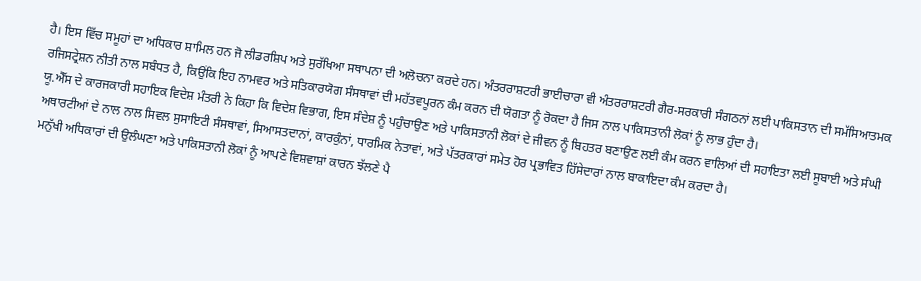ਹੈ। ਇਸ ਵਿੱਚ ਸਮੂਹਾਂ ਦਾ ਅਧਿਕਾਰ ਸ਼ਾਮਿਲ ਹਨ ਜੋ ਲੀਡਰਸ਼ਿਪ ਅਤੇ ਸੁਰੱਖਿਆ ਸਥਾਪਨਾ ਦੀ ਅਲੋਚਨਾ ਕਰਦੇ ਹਨ। ਅੰਤਰਰਾਸ਼ਟਰੀ ਭਾਈਚਾਰਾ ਵੀ ਅੰਤਰਰਾਸ਼ਟਰੀ ਗੈਰ-ਸਰਕਾਰੀ ਸੰਗਠਨਾਂ ਲਈ ਪਾਕਿਸਤਾਨ ਦੀ ਸਮੱਸਿਆਤਮਕ ਰਜਿਸਟ੍ਰੇਸ਼ਨ ਨੀਤੀ ਨਾਲ ਸਬੰਧਤ ਹੈ, ਕਿਉਂਕਿ ਇਹ ਨਾਮਵਰ ਅਤੇ ਸਤਿਕਾਰਯੋਗ ਸੰਸਥਾਵਾਂ ਦੀ ਮਹੱਤਵਪੂਰਨ ਕੰਮ ਕਰਨ ਦੀ ਯੋਗਤਾ ਨੂੰ ਰੋਕਦਾ ਹੈ ਜਿਸ ਨਾਲ ਪਾਕਿਸਤਾਨੀ ਲੋਕਾਂ ਨੂੰ ਲਾਭ ਹੁੰਦਾ ਹੈ।
ਯੂ.ਐੱਸ ਦੇ ਕਾਰਜਕਾਰੀ ਸਹਾਇਕ ਵਿਦੇਸ਼ ਮੰਤਰੀ ਨੇ ਕਿਹਾ ਕਿ ਵਿਦੇਸ਼ ਵਿਭਾਗ, ਇਸ ਸੰਦੇਸ਼ ਨੂੰ ਪਹੁੰਚਾਉਣ ਅਤੇ ਪਾਕਿਸਤਾਨੀ ਲੋਕਾਂ ਦੇ ਜੀਵਨ ਨੂੰ ਬਿਹਤਰ ਬਣਾਉਣ ਲਈ ਕੰਮ ਕਰਨ ਵਾਲਿਆਂ ਦੀ ਸਹਾਇਤਾ ਲਈ ਸੂਬਾਈ ਅਤੇ ਸੰਘੀ ਅਥਾਰਟੀਆਂ ਦੇ ਨਾਲ ਨਾਲ ਸਿਵਲ ਸੁਸਾਇਟੀ ਸੰਸਥਾਵਾਂ, ਸਿਆਸਤਦਾਨਾਂ, ਕਾਰਕੁੰਨਾਂ, ਧਾਰਮਿਕ ਨੇਤਾਵਾਂ, ਅਤੇ ਪੱਤਰਕਾਰਾਂ ਸਮੇਤ ਹੋਰ ਪ੍ਰਭਾਵਿਤ ਹਿੱਸੇਦਾਰਾਂ ਨਾਲ ਬਾਕਾਇਦਾ ਕੰਮ ਕਰਦਾ ਹੈ।
ਮਨੁੱਖੀ ਅਧਿਕਾਰਾਂ ਦੀ ਉਲੰਘਣਾ ਅਤੇ ਪਾਕਿਸਤਾਨੀ ਲੋਕਾਂ ਨੂੰ ਆਪਣੇ ਵਿਸ਼ਵਾਸ਼ਾਂ ਕਾਰਨ ਝੱਲਣੇ ਪੈ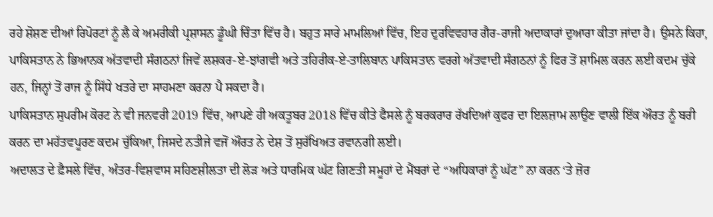ਰਹੇ ਸ਼ੋਸ਼ਣ ਦੀਆਂ ਰਿਪੋਰਟਾਂ ਨੂੰ ਲੈ ਕੇ ਅਮਰੀਕੀ ਪ੍ਰਸ਼ਾਸਨ ਡੂੰਘੀ ਚਿੰਤਾ ਵਿੱਚ ਹੈ। ਬਹੁਤ ਸਾਰੇ ਮਾਮਲਿਆਂ ਵਿੱਚ, ਇਹ ਦੁਰਵਿਵਹਾਰ ਗੈਰ-ਰਾਜੀ ਅਦਾਕਾਰਾਂ ਦੁਆਰਾ ਕੀਤਾ ਜਾਂਦਾ ਹੈ। ਉਸਨੇ ਕਿਹਾ, ਪਾਕਿਸਤਾਨ ਨੇ ਭਿਆਨਕ ਅੱਤਵਾਦੀ ਸੰਗਠਨਾਂ ਜਿਵੇਂ ਲਸ਼ਕਰ-ਏ-ਝਾਂਗਵੀ ਅਤੇ ਤਹਿਰੀਕ-ਏ-ਤਾਲਿਬਾਨ ਪਾਕਿਸਤਾਨ ਵਰਗੇ ਅੱਤਵਾਦੀ ਸੰਗਠਨਾਂ ਨੂੰ ਫਿਰ ਤੋਂ ਸ਼ਾਮਿਲ ਕਰਨ ਲਈ ਕਦਮ ਚੁੱਕੇ ਹਨ, ਜਿਨ੍ਹਾਂ ਤੋਂ ਰਾਜ ਨੂੰ ਸਿੱਧੇ ਖਤਰੇ ਦਾ ਸਾਹਮਣਾ ਕਰਨਾ ਪੈ ਸਕਦਾ ਹੈ।
ਪਾਕਿਸਤਾਨ ਸੁਪਰੀਮ ਕੋਰਟ ਨੇ ਵੀ ਜਨਵਰੀ 2019 ਵਿੱਚ, ਆਪਣੇ ਹੀ ਅਕਤੂਬਰ 2018 ਵਿੱਚ ਕੀਤੇ ਫੈਸਲੇ ਨੂੰ ਬਰਕਰਾਰ ਰੱਖਦਿਆਂ ਕੁਫਰ ਦਾ ਇਲਜ਼ਾਮ ਲਾਉਣ ਵਾਲੀ ਇੱਕ ਔਰਤ ਨੂੰ ਬਰੀ ਕਰਨ ਦਾ ਮਹੱਤਵਪੂਰਣ ਕਦਮ ਚੁੱਕਿਆ, ਜਿਸਦੇ ਨਤੀਜੇ ਵਜੋਂ ਔਰਤ ਨੇ ਦੇਸ਼ ਤੋਂ ਸੁਰੱਖਿਅਤ ਰਵਾਨਗੀ ਲਈ।
ਅਦਾਲਤ ਦੇ ਫ਼ੈਸਲੇ ਵਿੱਚ, ਅੰਤਰ-ਵਿਸ਼ਵਾਸ ਸਹਿਣਸ਼ੀਲਤਾ ਦੀ ਲੋੜ ਅਤੇ ਧਾਰਮਿਕ ਘੱਟ ਗਿਣਤੀ ਸਮੂਹਾਂ ਦੇ ਮੈਂਬਰਾਂ ਦੇ “ਅਧਿਕਾਰਾਂ ਨੂੰ ਘੱਟ” ਨਾ ਕਰਨ ‘ਤੇ ਜ਼ੋਰ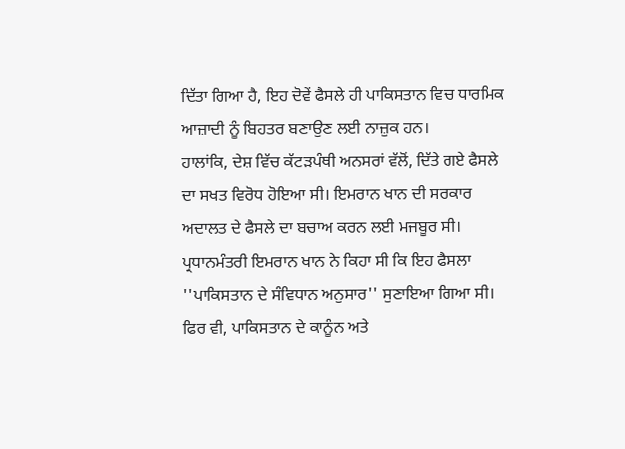ਦਿੱਤਾ ਗਿਆ ਹੈ, ਇਹ ਦੋਵੇਂ ਫੈਸਲੇ ਹੀ ਪਾਕਿਸਤਾਨ ਵਿਚ ਧਾਰਮਿਕ ਆਜ਼ਾਦੀ ਨੂੰ ਬਿਹਤਰ ਬਣਾਉਣ ਲਈ ਨਾਜ਼ੁਕ ਹਨ।
ਹਾਲਾਂਕਿ, ਦੇਸ਼ ਵਿੱਚ ਕੱਟੜਪੰਥੀ ਅਨਸਰਾਂ ਵੱਲੋਂ, ਦਿੱਤੇ ਗਏ ਫੈਸਲੇ ਦਾ ਸਖਤ ਵਿਰੋਧ ਹੋਇਆ ਸੀ। ਇਮਰਾਨ ਖਾਨ ਦੀ ਸਰਕਾਰ ਅਦਾਲਤ ਦੇ ਫੈਸਲੇ ਦਾ ਬਚਾਅ ਕਰਨ ਲਈ ਮਜਬੂਰ ਸੀ। ਪ੍ਰਧਾਨਮੰਤਰੀ ਇਮਰਾਨ ਖਾਨ ਨੇ ਕਿਹਾ ਸੀ ਕਿ ਇਹ ਫੈਸਲਾ ''ਪਾਕਿਸਤਾਨ ਦੇ ਸੰਵਿਧਾਨ ਅਨੁਸਾਰ'' ਸੁਣਾਇਆ ਗਿਆ ਸੀ।
ਫਿਰ ਵੀ, ਪਾਕਿਸਤਾਨ ਦੇ ਕਾਨੂੰਨ ਅਤੇ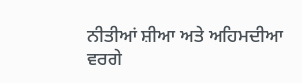ਨੀਤੀਆਂ ਸ਼ੀਆ ਅਤੇ ਅਹਿਮਦੀਆ ਵਰਗੇ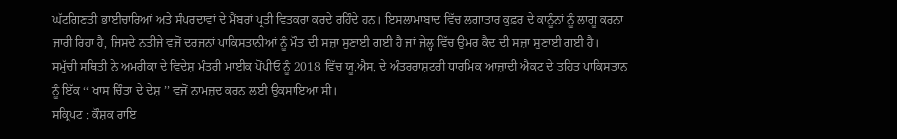ਘੱਟਗਿਣਤੀ ਭਾਈਚਾਰਿਆਂ ਅਤੇ ਸੰਪਰਦਾਵਾਂ ਦੇ ਮੈਂਬਰਾਂ ਪ੍ਰਤੀ ਵਿਤਕਰਾ ਕਰਦੇ ਰਹਿੰਦੇ ਹਨ। ਇਸਲਾਮਾਬਾਦ ਵਿੱਚ ਲਗਾਤਾਰ ਕੁਫ਼ਰ ਦੇ ਕਾਨੂੰਨਾਂ ਨੂੰ ਲਾਗੂ ਕਰਨਾ ਜਾਰੀ ਰਿਹਾ ਹੈ, ਜਿਸਦੇ ਨਤੀਜੇ ਵਜੋਂ ਦਰਜਨਾਂ ਪਾਕਿਸਤਾਨੀਆਂ ਨੂੰ ਮੌਤ ਦੀ ਸਜ਼ਾ ਸੁਣਾਈ ਗਈ ਹੈ ਜਾਂ ਜੇਲ੍ਹ ਵਿੱਚ ਉਮਰ ਕੈਦ ਦੀ ਸਜ਼ਾ ਸੁਣਾਈ ਗਈ ਹੈ।
ਸਮੁੱਚੀ ਸਥਿਤੀ ਨੇ ਅਮਰੀਕਾ ਦੇ ਵਿਦੇਸ਼ ਮੰਤਰੀ ਮਾਈਕ ਪੋਂਪੀਓ ਨੂੰ 2018 ਵਿੱਚ ਯੂ.ਐਸ. ਦੇ ਅੰਤਰਰਾਸ਼ਟਰੀ ਧਾਰਮਿਕ ਆਜ਼ਾਦੀ ਐਕਟ ਦੇ ਤਹਿਤ ਪਾਕਿਸਤਾਨ ਨੂੰ ਇੱਕ ‘‘ ਖਾਸ ਚਿੰਤਾ ਦੇ ਦੇਸ਼ ’’ ਵਜੋਂ ਨਾਮਜ਼ਦ ਕਰਨ ਲਈ ਉਕਸਾਇਆ ਸੀ।
ਸਕ੍ਰਿਪਟ : ਕੌਸ਼ਕ ਰਾਇ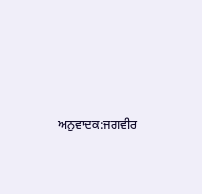ਅਨੁਵਾਦਕ:ਜਗਵੀਰ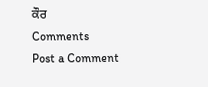ਕੌਰ
Comments
Post a Comment